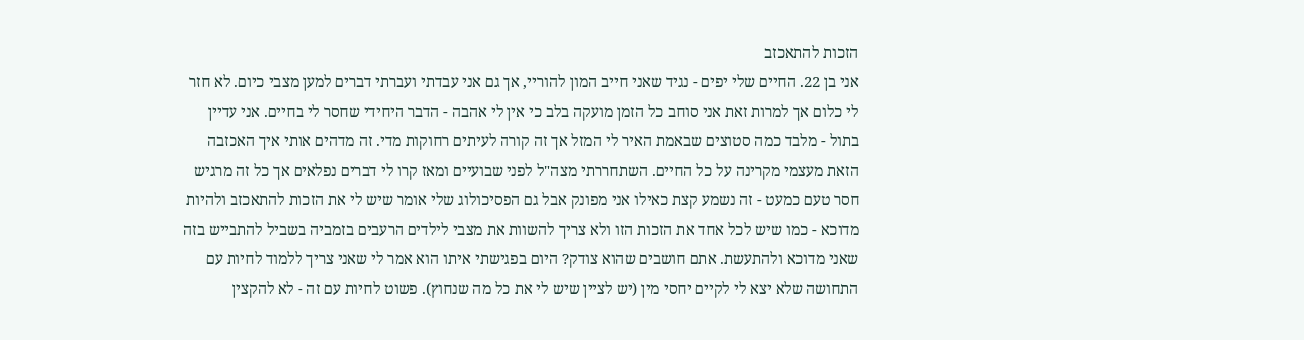הזכות להתאכזב
אני בן 22. החיים שלי יפים - נגיד שאני חייב המון להוריי, אך גם אני עבדתי ועברתי דברים למען מצבי כיום. לא חזר לי כלום אך למרות זאת אני סוחב כל הזמן מועקה בלב כי אין לי אהבה - הדבר היחידי שחסר לי בחיים. אני עדיין בתול - מלבד כמה סטוצים שבאמת האיר לי המזל אך זה קורה לעיתים רחוקות מדי. זה מדהים אותי איך האכזבה הזאת מעצמי מקרינה על כל החיים. השתחררתי מצה"ל לפני שבועיים ומאז קרו לי דברים נפלאים אך כל זה מרגיש חסר טעם כמעט - זה נשמע קצת כאילו אני מפונק אבל גם הפסיכולוג שלי אומר שיש לי את הזכות להתאכזב ולהיות מדוכא - כמו שיש לכל אחד את הזכות הזו ולא צריך להשוות את מצבי לילדים הרעבים בזמביה בשביל להתבייש בזה שאני מדוכא ולהתעשת. אתם חושבים שהוא צודק? היום בפגישתי איתו הוא אמר לי שאני צריך ללמוד לחיות עם התחושה שלא יצא לי לקיים יחסי מין (יש לציין שיש לי את כל מה שנחוץ). פשוט לחיות עם זה - לא להקצין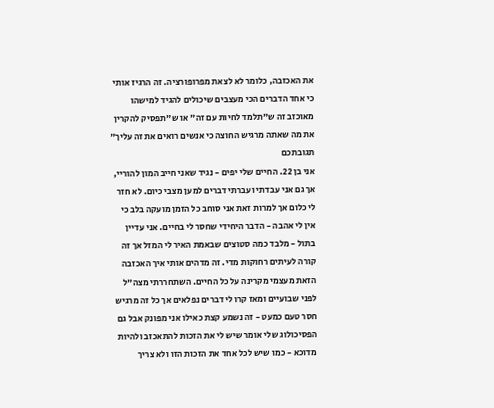את האכזבה, כלומר לא לצאת מפרופורציה. זה הרגיז אותי כי אחד הדברים הכי מעצבים שיכולים להגיד למישהו מאוכזב זה ש"תלמד לחיות עם זה" או ש"תפסיק להקרין את מה שאתה מרגיש החוצה כי אנשים רואים את זה עליך" תגובתכם
אני בן 22. החיים שלי יפים - נגיד שאני חייב המון להוריי, אך גם אני עבדתי ועברתי דברים למען מצבי כיום. לא חזר לי כלום אך למרות זאת אני סוחב כל הזמן מועקה בלב כי אין לי אהבה - הדבר היחידי שחסר לי בחיים. אני עדיין בתול - מלבד כמה סטוצים שבאמת האיר לי המזל אך זה קורה לעיתים רחוקות מדי. זה מדהים אותי איך האכזבה הזאת מעצמי מקרינה על כל החיים. השתחררתי מצה"ל לפני שבועיים ומאז קרו לי דברים נפלאים אך כל זה מרגיש חסר טעם כמעט - זה נשמע קצת כאילו אני מפונק אבל גם הפסיכולוג שלי אומר שיש לי את הזכות להתאכזב ולהיות מדוכא - כמו שיש לכל אחד את הזכות הזו ולא צריך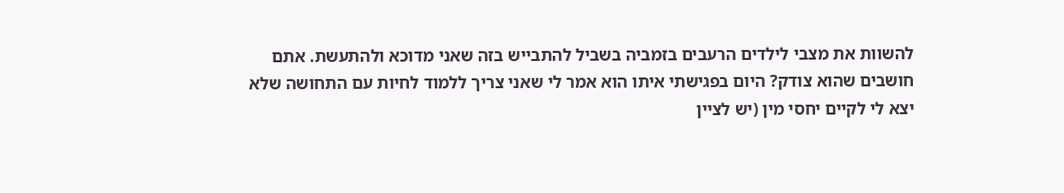להשוות את מצבי לילדים הרעבים בזמביה בשביל להתבייש בזה שאני מדוכא ולהתעשת. אתם חושבים שהוא צודק? היום בפגישתי איתו הוא אמר לי שאני צריך ללמוד לחיות עם התחושה שלא יצא לי לקיים יחסי מין (יש לציין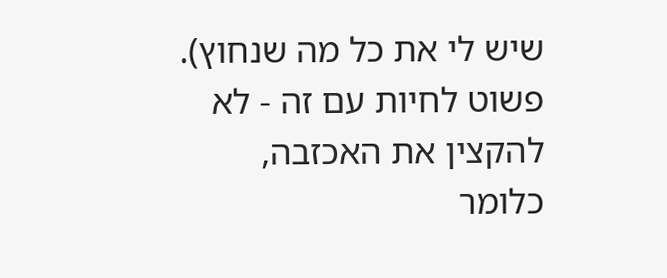שיש לי את כל מה שנחוץ). פשוט לחיות עם זה - לא להקצין את האכזבה, כלומר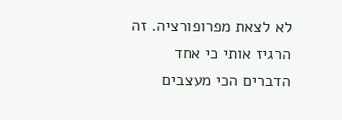לא לצאת מפרופורציה. זה הרגיז אותי כי אחד הדברים הכי מעצבים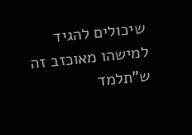שיכולים להגיד למישהו מאוכזב זה ש"תלמד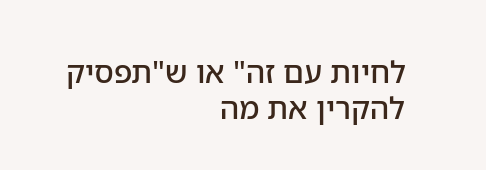לחיות עם זה" או ש"תפסיק להקרין את מה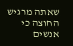שאתה מרגיש החוצה כי אנשים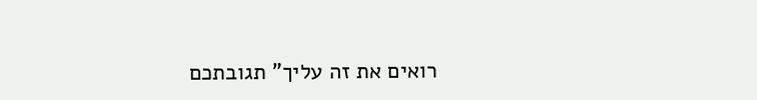רואים את זה עליך" תגובתכם